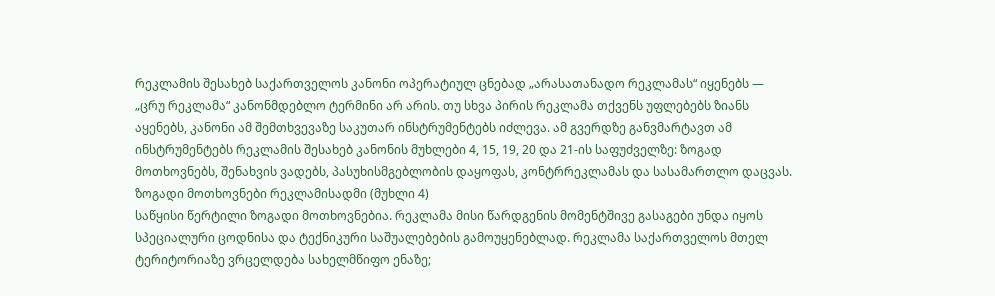რეკლამის შესახებ საქართველოს კანონი ოპერატიულ ცნებად „არასათანადო რეკლამას“ იყენებს — „ცრუ რეკლამა“ კანონმდებლო ტერმინი არ არის. თუ სხვა პირის რეკლამა თქვენს უფლებებს ზიანს აყენებს, კანონი ამ შემთხვევაზე საკუთარ ინსტრუმენტებს იძლევა. ამ გვერდზე განვმარტავთ ამ ინსტრუმენტებს რეკლამის შესახებ კანონის მუხლები 4, 15, 19, 20 და 21-ის საფუძველზე: ზოგად მოთხოვნებს, შენახვის ვადებს, პასუხისმგებლობის დაყოფას, კონტრრეკლამას და სასამართლო დაცვას.
ზოგადი მოთხოვნები რეკლამისადმი (მუხლი 4)
საწყისი წერტილი ზოგადი მოთხოვნებია. რეკლამა მისი წარდგენის მომენტშივე გასაგები უნდა იყოს სპეციალური ცოდნისა და ტექნიკური საშუალებების გამოუყენებლად. რეკლამა საქართველოს მთელ ტერიტორიაზე ვრცელდება სახელმწიფო ენაზე;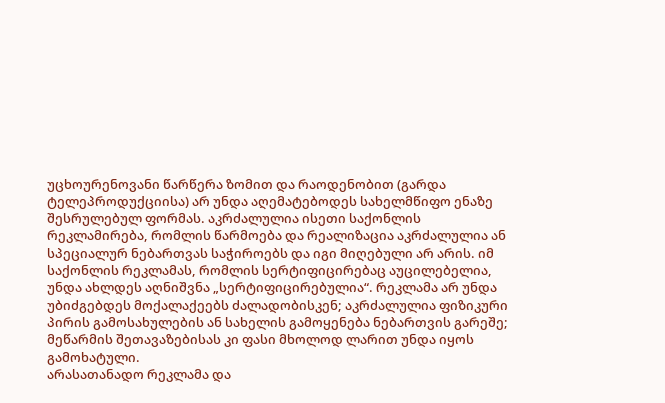უცხოურენოვანი წარწერა ზომით და რაოდენობით (გარდა ტელეპროდუქციისა) არ უნდა აღემატებოდეს სახელმწიფო ენაზე შესრულებულ ფორმას. აკრძალულია ისეთი საქონლის რეკლამირება, რომლის წარმოება და რეალიზაცია აკრძალულია ან სპეციალურ ნებართვას საჭიროებს და იგი მიღებული არ არის. იმ საქონლის რეკლამას, რომლის სერტიფიცირებაც აუცილებელია, უნდა ახლდეს აღნიშვნა „სერტიფიცირებულია“. რეკლამა არ უნდა უბიძგებდეს მოქალაქეებს ძალადობისკენ; აკრძალულია ფიზიკური პირის გამოსახულების ან სახელის გამოყენება ნებართვის გარეშე; მეწარმის შეთავაზებისას კი ფასი მხოლოდ ლარით უნდა იყოს გამოხატული.
არასათანადო რეკლამა და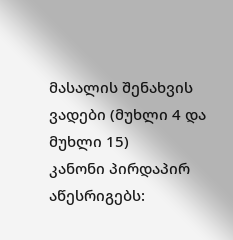მასალის შენახვის ვადები (მუხლი 4 და მუხლი 15)
კანონი პირდაპირ აწესრიგებს: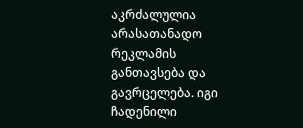აკრძალულია არასათანადო რეკლამის განთავსება და გავრცელება. იგი ჩადენილი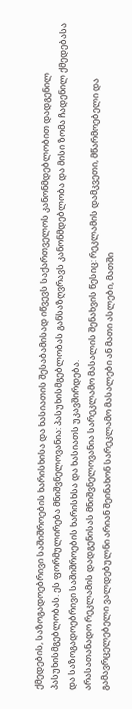ქმედების, საზოგადოებრივი საშიშროების ხარისხისა და ხასიათის შესაბამისად იწვევს საქართველოს კანონმდებლობით დადგენილ პასუხისმგებლობას. ეს ფორმულირება მნიშვნელოვანია: პასუხისმგებლობას განსაზღვრავს კანონმდებლობა და მისი ზომა ჩადენილ ქმედებასა და საზოგადოებრივი საშიშროების ხარისხსა და ხასიათს უკავშირდება.
არასათანადო რეკლამის დადგენისას მნიშვნელოვანია სარეკლამო მასალის შენახვის წესიც: რეკლამის დამკვეთი, მწარმოებელი და გამავრცელებელი ვალდებულნი არიან შეინახონ სარეკლამო მასალები ან მათი ასლები, მათში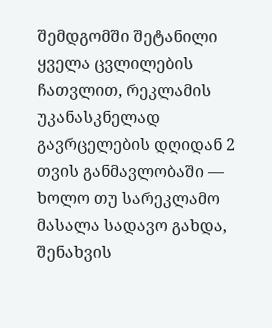შემდგომში შეტანილი ყველა ცვლილების ჩათვლით, რეკლამის უკანასკნელად გავრცელების დღიდან 2 თვის განმავლობაში — ხოლო თუ სარეკლამო მასალა სადავო გახდა, შენახვის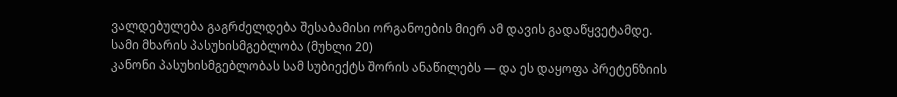ვალდებულება გაგრძელდება შესაბამისი ორგანოების მიერ ამ დავის გადაწყვეტამდე.
სამი მხარის პასუხისმგებლობა (მუხლი 20)
კანონი პასუხისმგებლობას სამ სუბიექტს შორის ანაწილებს — და ეს დაყოფა პრეტენზიის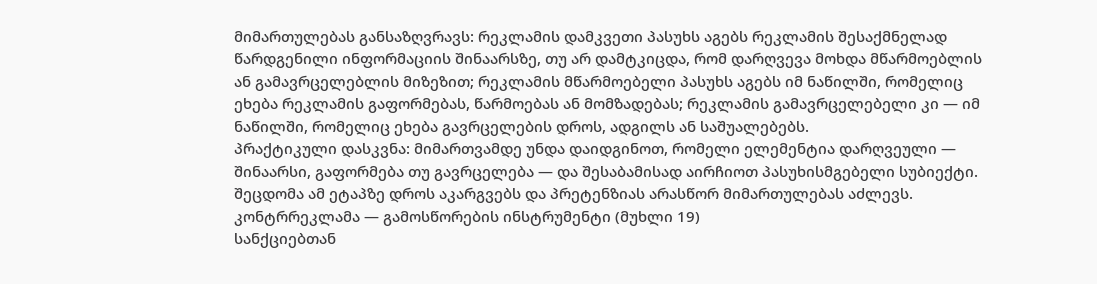მიმართულებას განსაზღვრავს: რეკლამის დამკვეთი პასუხს აგებს რეკლამის შესაქმნელად წარდგენილი ინფორმაციის შინაარსზე, თუ არ დამტკიცდა, რომ დარღვევა მოხდა მწარმოებლის ან გამავრცელებლის მიზეზით; რეკლამის მწარმოებელი პასუხს აგებს იმ ნაწილში, რომელიც ეხება რეკლამის გაფორმებას, წარმოებას ან მომზადებას; რეკლამის გამავრცელებელი კი — იმ ნაწილში, რომელიც ეხება გავრცელების დროს, ადგილს ან საშუალებებს.
პრაქტიკული დასკვნა: მიმართვამდე უნდა დაიდგინოთ, რომელი ელემენტია დარღვეული — შინაარსი, გაფორმება თუ გავრცელება — და შესაბამისად აირჩიოთ პასუხისმგებელი სუბიექტი. შეცდომა ამ ეტაპზე დროს აკარგვებს და პრეტენზიას არასწორ მიმართულებას აძლევს.
კონტრრეკლამა — გამოსწორების ინსტრუმენტი (მუხლი 19)
სანქციებთან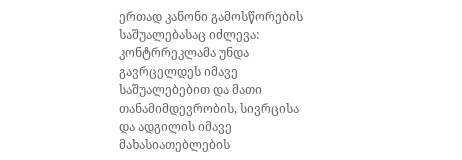ერთად კანონი გამოსწორების საშუალებასაც იძლევა: კონტრრეკლამა უნდა გავრცელდეს იმავე საშუალებებით და მათი თანამიმდევრობის, სივრცისა და ადგილის იმავე მახასიათებლების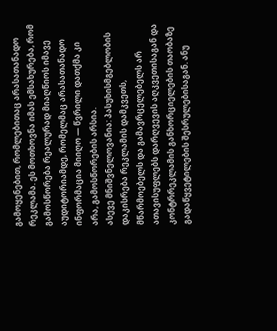გამოყენებით, რომლებითაც არასათანადო რეკლამა. ეს მოთხოვნა იმას ემსახურება, რომ გამოსწორება რეალურად მიაღწიოს იმავე აუდიტორიამდე, რომელმაც არასათანადო ინფორმაცია მიიღო — წვრილი დათქმა კი არა, გამოსწორების არსია.
ასევე მნიშვნელოვანია: პასუხისმგებლობის დაკისრება რეკლამის დამკვეთს, მწარმოებელს და გამავრცელებელს არ ათავისუფლებს დარღვევის აღკვეთისაგან და კონტრრეკლამის განხორციელების თაობაზე გადაწყვეტილების შესრულებისაგან. ანუ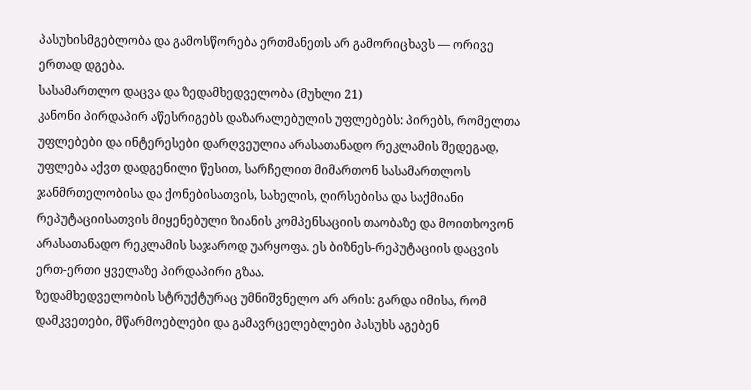პასუხისმგებლობა და გამოსწორება ერთმანეთს არ გამორიცხავს — ორივე ერთად დგება.
სასამართლო დაცვა და ზედამხედველობა (მუხლი 21)
კანონი პირდაპირ აწესრიგებს დაზარალებულის უფლებებს: პირებს, რომელთა უფლებები და ინტერესები დარღვეულია არასათანადო რეკლამის შედეგად, უფლება აქვთ დადგენილი წესით, სარჩელით მიმართონ სასამართლოს ჯანმრთელობისა და ქონებისათვის, სახელის, ღირსებისა და საქმიანი რეპუტაციისათვის მიყენებული ზიანის კომპენსაციის თაობაზე და მოითხოვონ არასათანადო რეკლამის საჯაროდ უარყოფა. ეს ბიზნეს-რეპუტაციის დაცვის ერთ-ერთი ყველაზე პირდაპირი გზაა.
ზედამხედველობის სტრუქტურაც უმნიშვნელო არ არის: გარდა იმისა, რომ დამკვეთები, მწარმოებლები და გამავრცელებლები პასუხს აგებენ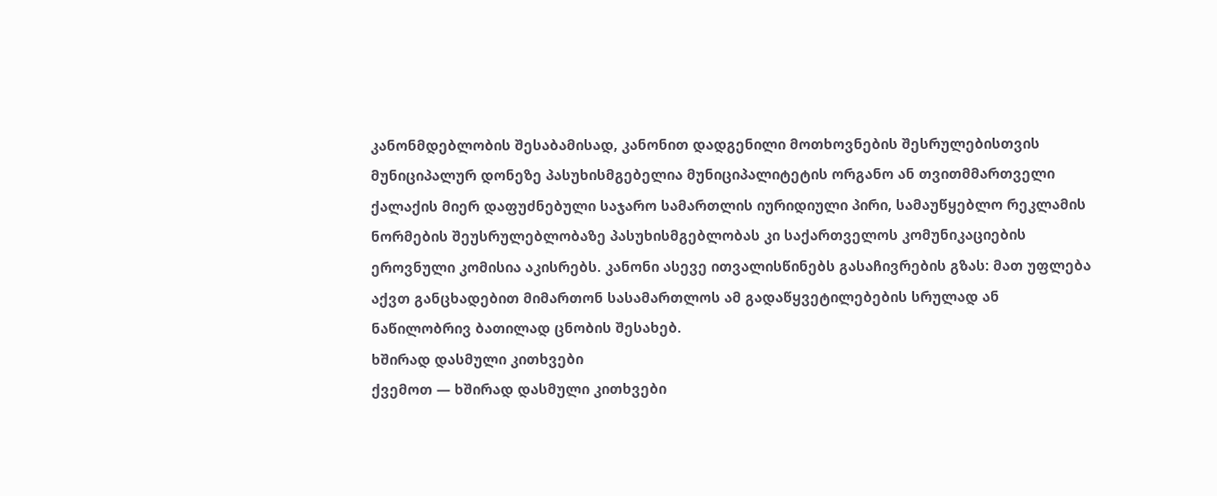კანონმდებლობის შესაბამისად, კანონით დადგენილი მოთხოვნების შესრულებისთვის მუნიციპალურ დონეზე პასუხისმგებელია მუნიციპალიტეტის ორგანო ან თვითმმართველი ქალაქის მიერ დაფუძნებული საჯარო სამართლის იურიდიული პირი, სამაუწყებლო რეკლამის ნორმების შეუსრულებლობაზე პასუხისმგებლობას კი საქართველოს კომუნიკაციების ეროვნული კომისია აკისრებს. კანონი ასევე ითვალისწინებს გასაჩივრების გზას: მათ უფლება აქვთ განცხადებით მიმართონ სასამართლოს ამ გადაწყვეტილებების სრულად ან ნაწილობრივ ბათილად ცნობის შესახებ.
ხშირად დასმული კითხვები
ქვემოთ — ხშირად დასმული კითხვები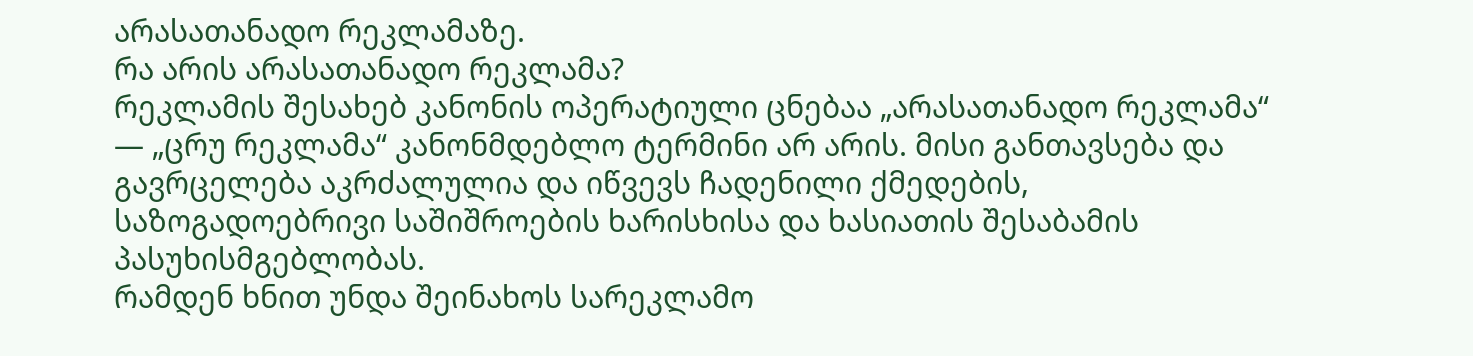არასათანადო რეკლამაზე.
რა არის არასათანადო რეკლამა?
რეკლამის შესახებ კანონის ოპერატიული ცნებაა „არასათანადო რეკლამა“ — „ცრუ რეკლამა“ კანონმდებლო ტერმინი არ არის. მისი განთავსება და გავრცელება აკრძალულია და იწვევს ჩადენილი ქმედების, საზოგადოებრივი საშიშროების ხარისხისა და ხასიათის შესაბამის პასუხისმგებლობას.
რამდენ ხნით უნდა შეინახოს სარეკლამო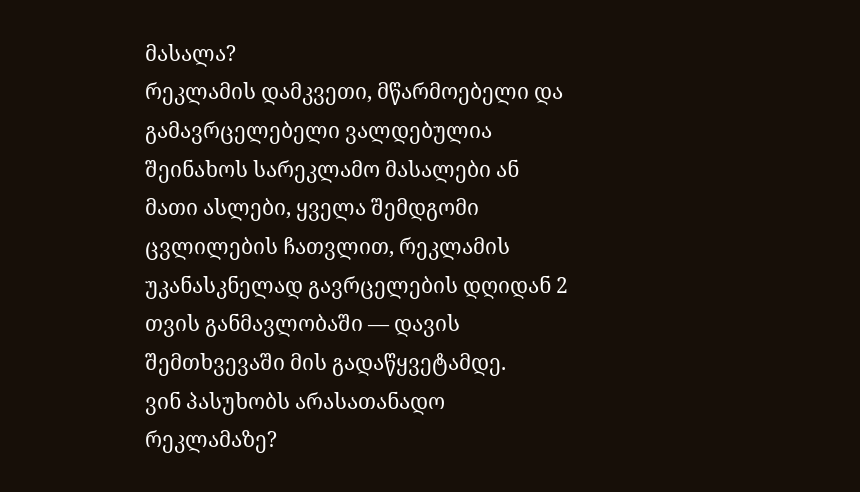მასალა?
რეკლამის დამკვეთი, მწარმოებელი და გამავრცელებელი ვალდებულია შეინახოს სარეკლამო მასალები ან მათი ასლები, ყველა შემდგომი ცვლილების ჩათვლით, რეკლამის უკანასკნელად გავრცელების დღიდან 2 თვის განმავლობაში — დავის შემთხვევაში მის გადაწყვეტამდე.
ვინ პასუხობს არასათანადო რეკლამაზე?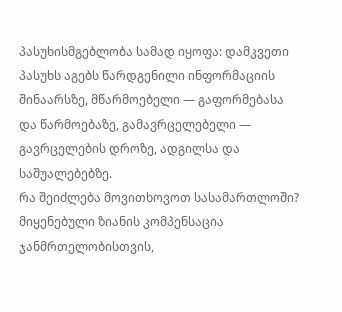პასუხისმგებლობა სამად იყოფა: დამკვეთი პასუხს აგებს წარდგენილი ინფორმაციის შინაარსზე, მწარმოებელი — გაფორმებასა და წარმოებაზე, გამავრცელებელი — გავრცელების დროზე, ადგილსა და საშუალებებზე.
რა შეიძლება მოვითხოვოთ სასამართლოში?
მიყენებული ზიანის კომპენსაცია ჯანმრთელობისთვის,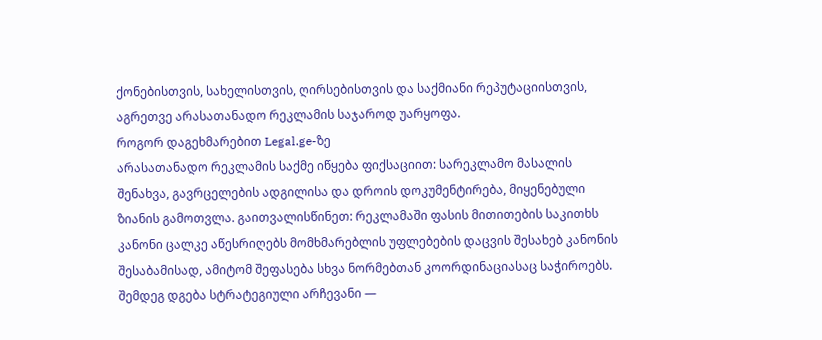ქონებისთვის, სახელისთვის, ღირსებისთვის და საქმიანი რეპუტაციისთვის, აგრეთვე არასათანადო რეკლამის საჯაროდ უარყოფა.
როგორ დაგეხმარებით Legal.ge-ზე
არასათანადო რეკლამის საქმე იწყება ფიქსაციით: სარეკლამო მასალის შენახვა, გავრცელების ადგილისა და დროის დოკუმენტირება, მიყენებული ზიანის გამოთვლა. გაითვალისწინეთ: რეკლამაში ფასის მითითების საკითხს კანონი ცალკე აწესრიღებს მომხმარებლის უფლებების დაცვის შესახებ კანონის შესაბამისად, ამიტომ შეფასება სხვა ნორმებთან კოორდინაციასაც საჭიროებს. შემდეგ დგება სტრატეგიული არჩევანი —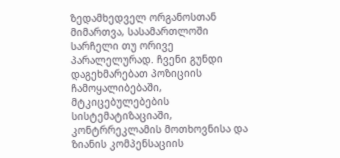ზედამხედველ ორგანოსთან მიმართვა, სასამართლოში სარჩელი თუ ორივე პარალელურად. ჩვენი გუნდი დაგეხმარებათ პოზიციის ჩამოყალიბებაში, მტკიცებულებების სისტემატიზაციაში, კონტრრეკლამის მოთხოვნისა და ზიანის კომპენსაციის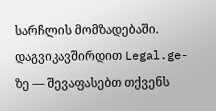სარჩლის მომზადებაში. დაგვიკავშირდით Legal.ge-ზე — შევაფასებთ თქვენს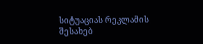სიტუაციას რეკლამის შესახებ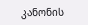კანონის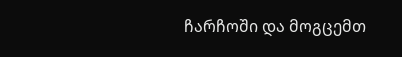ჩარჩოში და მოგცემთ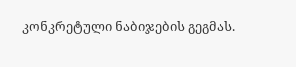კონკრეტული ნაბიჯების გეგმას.